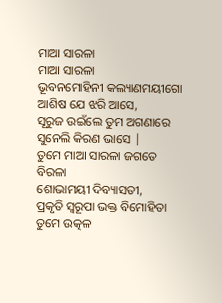ମାଆ ସାରଳା
ମାଆ ସାରଳା
ଭୂବନମୋହିନୀ କଲ୍ୟାଣମୟୀଗୋ
ଆଶିଷ ଯେ ଝରି ଆସେ,
ସୂରୁଜ ଉଇଁଲେ ତୁମ ଅଗଣାରେ
ସୁନେଲି କିରଣ ଭାସେ |
ତୁମେ ମାଆ ସାରଳା ଜଗତେ ବିରଳା
ଶୋଭାମୟୀ ଦିବ୍ୟାସତୀ,
ପ୍ରକୃତି ସ୍ୱରୂପା ଭକ୍ତ ବିମୋହିତା
ତୁମେ ଉତ୍କଳ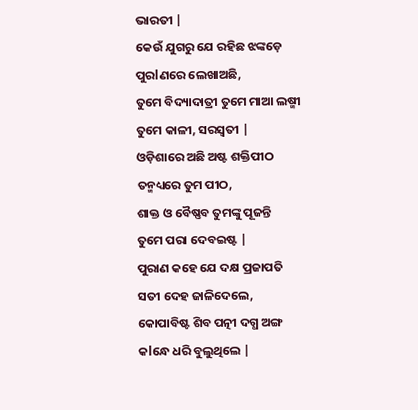ଭାରତୀ |
କେଉଁ ଯୁଗରୁ ଯେ ରହିଛ ଝଙ୍କଡ଼େ
ପୁରlଣରେ ଲେଖାଅଛି,
ତୁମେ ବିଦ୍ୟାଦାତ୍ରୀ ତୁମେ ମାଆ ଲଷ୍ମୀ
ତୁମେ କାଳୀ, ସରସ୍ୱତୀ |
ଓଡ଼ିଶାରେ ଅଛି ଅଷ୍ଟ ଶକ୍ତିପୀଠ
ତନ୍ମଧ୍ୟରେ ତୁମ ପୀଠ,
ଶାକ୍ତ ଓ ବୈଷ୍ଣବ ତୁମଙ୍କୁ ପୂଜନ୍ତି
ତୁମେ ପରା ଦେବଇଷ୍ଟ |
ପୁରାଣ କହେ ଯେ ଦକ୍ଷ ପ୍ରଜାପତି
ସତୀ ଦେହ ଜାଳିଦେଲେ,
କୋପାବିଷ୍ଟ ଶିବ ପତ୍ନୀ ଦଗ୍ଧ ଅଙ୍ଗ
କlନ୍ଧେ ଧରି ବୁଲୁଥିଲେ |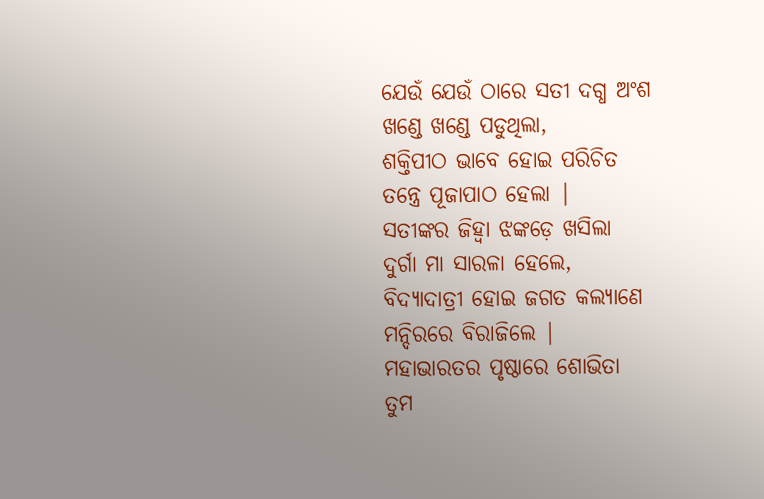ଯେଉଁ ଯେଉଁ ଠାରେ ସତୀ ଦଗ୍ଧ ଅଂଶ
ଖଣ୍ଡେ ଖଣ୍ଡେ ପଡୁଥିଲା,
ଶକ୍ତିପୀଠ ଭାବେ ହୋଇ ପରିଚିତ
ତନ୍ତ୍ରେ ପୂଜାପାଠ ହେଲା |
ସତୀଙ୍କର ଜିହ୍ୱା ଝଙ୍କଡ଼େ ଖସିଲା
ଦୁର୍ଗା ମା ସାରଳା ହେଲେ,
ବିଦ୍ୟାଦାତ୍ରୀ ହୋଇ ଜଗତ କଲ୍ୟାଣେ
ମନ୍ଦିରରେ ବିରାଜିଲେ |
ମହାଭାରତର ପୃଷ୍ଠାରେ ଶୋଭିତା
ତୁମ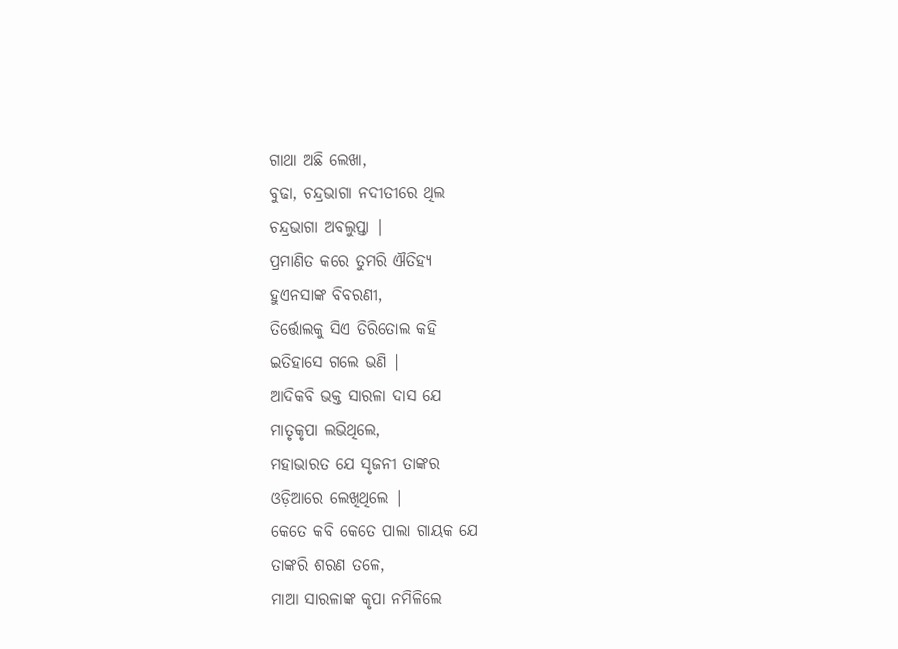ଗାଥା ଅଛି ଲେଖା,
ବୁଢା, ଚନ୍ଦ୍ରଭାଗା ନଦୀତୀରେ ଥିଲ
ଚନ୍ଦ୍ରଭାଗା ଅବଲୁପ୍ତା |
ପ୍ରମାଣିତ କରେ ତୁମରି ଐତିହ୍ୟ
ହୁଏନସାଙ୍କ ବିବରଣୀ,
ତିର୍ତ୍ତୋଲକୁ ସିଏ ତିରିତୋଲ କହି
ଇତିହାସେ ଗଲେ ଭଣି |
ଆଦିକବି ଭକ୍ତ ସାରଳା ଦାସ ଯେ
ମାତୃକୃପା ଲଭିଥିଲେ,
ମହାଭାରତ ଯେ ସୃଜନୀ ତାଙ୍କର
ଓଡ଼ିଆରେ ଲେଖିଥିଲେ |
କେତେ କବି କେତେ ପାଲା ଗାୟକ ଯେ
ତାଙ୍କରି ଶରଣ ତଳେ,
ମାଆ ସାରଳାଙ୍କ କୃପା ନମିଳିଲେ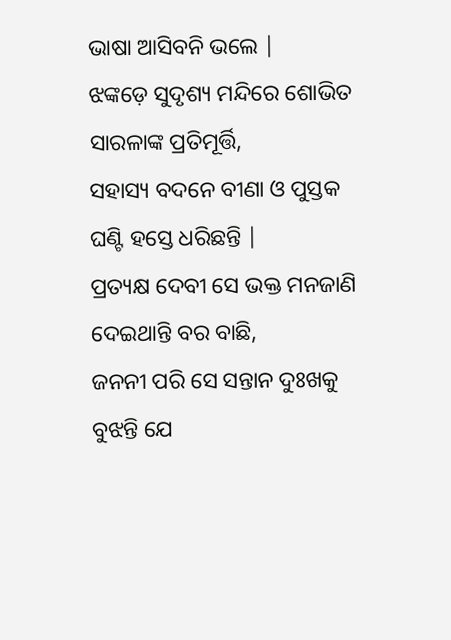ଭାଷା ଆସିବନି ଭଲେ |
ଝଙ୍କଡ଼େ ସୁଦୃଶ୍ୟ ମନ୍ଦିରେ ଶୋଭିତ
ସାରଳାଙ୍କ ପ୍ରତିମୂର୍ତ୍ତି,
ସହାସ୍ୟ ବଦନେ ବୀଣା ଓ ପୁସ୍ତକ
ଘଣ୍ଟି ହସ୍ତେ ଧରିଛନ୍ତି |
ପ୍ରତ୍ୟକ୍ଷ ଦେବୀ ସେ ଭକ୍ତ ମନଜାଣି
ଦେଇଥାନ୍ତି ବର ବାଛି,
ଜନନୀ ପରି ସେ ସନ୍ତାନ ଦୁଃଖକୁ
ବୁଝନ୍ତି ଯେ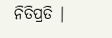ନିତିପ୍ରତି |